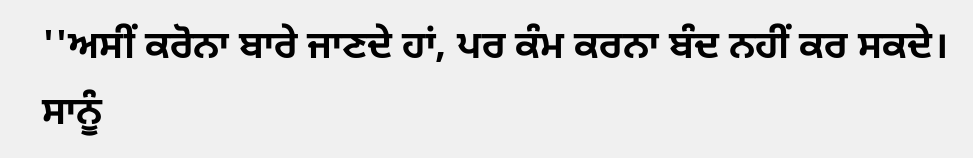''ਅਸੀਂ ਕਰੋਨਾ ਬਾਰੇ ਜਾਣਦੇ ਹਾਂ, ਪਰ ਕੰਮ ਕਰਨਾ ਬੰਦ ਨਹੀਂ ਕਰ ਸਕਦੇ। ਸਾਨੂੰ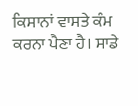ਕਿਸਾਨਾਂ ਵਾਸਤੇ ਕੰਮ ਕਰਨਾ ਪੈਣਾ ਹੈ। ਸਾਡੇ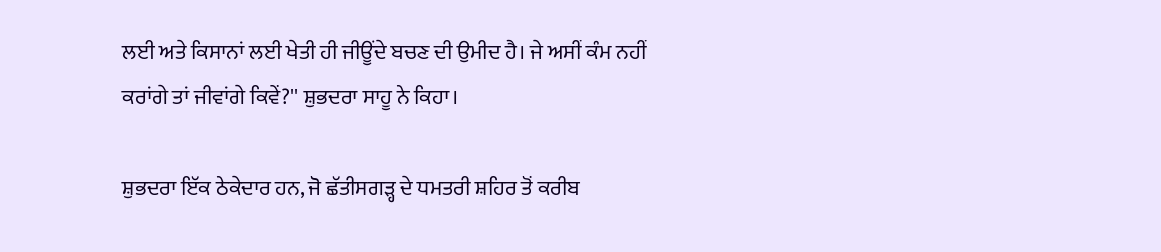ਲਈ ਅਤੇ ਕਿਸਾਨਾਂ ਲਈ ਖੇਤੀ ਹੀ ਜੀਊਂਦੇ ਬਚਣ ਦੀ ਉਮੀਦ ਹੈ। ਜੇ ਅਸੀਂ ਕੰਮ ਨਹੀਂ ਕਰਾਂਗੇ ਤਾਂ ਜੀਵਾਂਗੇ ਕਿਵੇਂ?'' ਸ਼ੁਭਦਰਾ ਸਾਹੂ ਨੇ ਕਿਹਾ।

ਸ਼ੁਭਦਰਾ ਇੱਕ ਠੇਕੇਦਾਰ ਹਨ, ਜੋ ਛੱਤੀਸਗੜ੍ਹ ਦੇ ਧਮਤਰੀ ਸ਼ਹਿਰ ਤੋਂ ਕਰੀਬ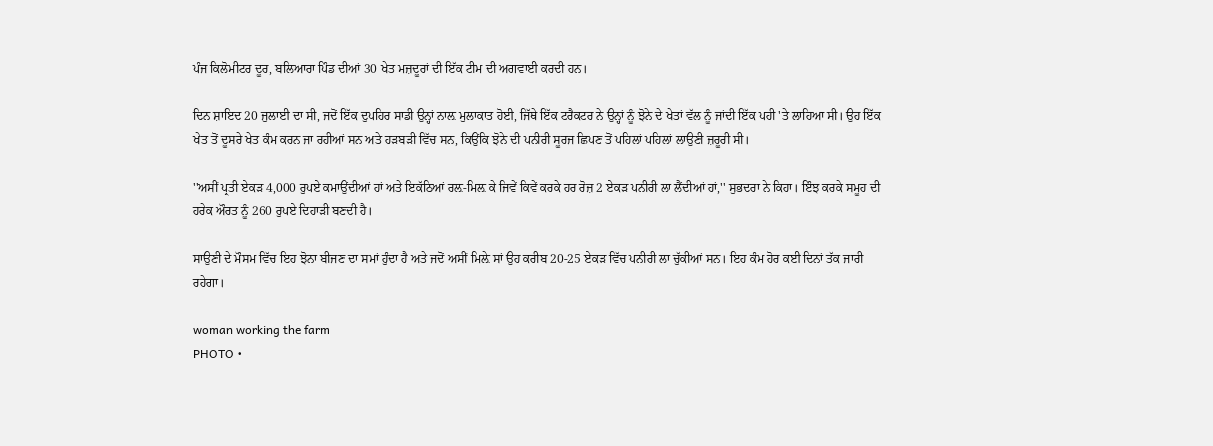ਪੰਜ ਕਿਲੋਮੀਟਰ ਦੂਰ, ਬਲਿਆਰਾ ਪਿੰਡ ਦੀਆਂ 30 ਖੇਤ ਮਜ਼ਦੂਰਾਂ ਦੀ ਇੱਕ ਟੀਮ ਦੀ ਅਗਵਾਈ ਕਰਦੀ ਹਨ।

ਦਿਨ ਸ਼ਾਇਦ 20 ਜੁਲਾਈ ਦਾ ਸੀ, ਜਦੋਂ ਇੱਕ ਦੁਪਹਿਰ ਸਾਡੀ ਉਨ੍ਹਾਂ ਨਾਲ਼ ਮੁਲਾਕਾਤ ਹੋਈ, ਜਿੱਥੇ ਇੱਕ ਟਰੈਕਟਰ ਨੇ ਉਨ੍ਹਾਂ ਨੂੰ ਝੋਨੇ ਦੇ ਖੇਤਾਂ ਵੱਲ ਨੂੰ ਜਾਂਦੀ ਇੱਕ ਪਹੀ 'ਤੇ ਲਾਹਿਆ ਸੀ। ਉਹ ਇੱਕ ਖੇਤ ਤੋਂ ਦੂਸਰੇ ਖੇਤ ਕੰਮ ਕਰਨ ਜਾ ਰਹੀਆਂ ਸਨ ਅਤੇ ਹੜਬੜੀ ਵਿੱਚ ਸਨ, ਕਿਉਂਕਿ ਝੋਨੇ ਦੀ ਪਨੀਰੀ ਸੂਰਜ ਛਿਪਣ ਤੋਂ ਪਹਿਲਾਂ ਪਹਿਲਾਂ ਲਾਉਣੀ ਜ਼ਰੂਰੀ ਸੀ।

''ਅਸੀਂ ਪ੍ਰਤੀ ਏਕੜ 4,000 ਰੁਪਏ ਕਮਾਉਂਦੀਆਂ ਹਾਂ ਅਤੇ ਇਕੱਠਿਆਂ ਰਲ਼-ਮਿਲ਼ ਕੇ ਜਿਵੇਂ ਕਿਵੇਂ ਕਰਕੇ ਹਰ ਰੋਜ਼ 2 ਏਕੜ ਪਨੀਰੀ ਲਾ ਲੈਂਦੀਆਂ ਹਾਂ,'' ਸੁਭਦਰਾ ਨੇ ਕਿਹਾ। ਇੰਝ ਕਰਕੇ ਸਮੂਹ ਦੀ ਹਰੇਕ ਔਰਤ ਨੂੰ 260 ਰੁਪਏ ਦਿਹਾੜੀ ਬਣਦੀ ਹੈ।

ਸਾਉਣੀ ਦੇ ਮੌਸਮ ਵਿੱਚ ਇਹ ਝੋਨਾ ਬੀਜਣ ਦਾ ਸਮਾਂ ਹੁੰਦਾ ਹੈ ਅਤੇ ਜਦੋਂ ਅਸੀਂ ਮਿਲ਼ੇ ਸਾਂ ਉਹ ਕਰੀਬ 20-25 ਏਕੜ ਵਿੱਚ ਪਨੀਰੀ ਲਾ ਚੁੱਕੀਆਂ ਸਨ। ਇਹ ਕੰਮ ਹੋਰ ਕਈ ਦਿਨਾਂ ਤੱਕ ਜਾਰੀ ਰਹੇਗਾ।

woman working the farm
PHOTO •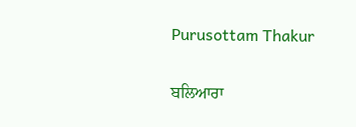Purusottam Thakur

ਬਲਿਆਰਾ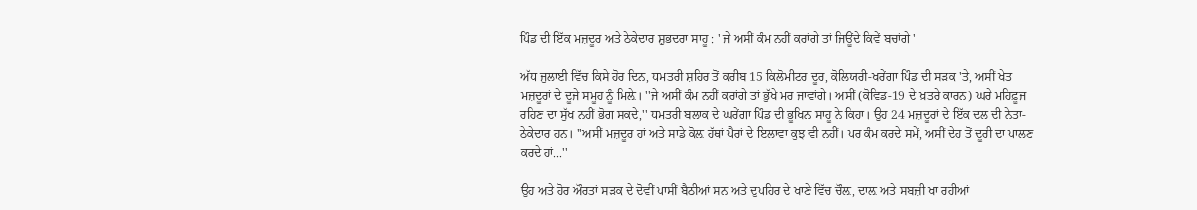ਪਿੰਡ ਦੀ ਇੱਕ ਮਜ਼ਦੂਰ ਅਤੇ ਠੇਕੇਦਾਰ ਸ਼ੁਭਦਰਾ ਸਾਹੂ : ' ਜੇ ਅਸੀਂ ਕੰਮ ਨਹੀਂ ਕਰਾਂਗੇ ਤਾਂ ਜਿਊਂਦੇ ਕਿਵੇਂ ਬਚਾਂਗੇ '

ਅੱਧ ਜੁਲਾਈ ਵਿੱਚ ਕਿਸੇ ਹੋਰ ਦਿਨ, ਧਮਤਰੀ ਸ਼ਹਿਰ ਤੋਂ ਕਰੀਬ 15 ਕਿਲੋਮੀਟਰ ਦੂਰ, ਕੋਲਿਯਰੀ-ਖਰੇਂਗਾ ਪਿੰਡ ਦੀ ਸੜਕ 'ਤੇ, ਅਸੀਂ ਖੇਤ ਮਜ਼ਦੂਰਾਂ ਦੇ ਦੂਜੇ ਸਮੂਹ ਨੂੰ ਮਿਲ਼ੇ। ''ਜੇ ਅਸੀਂ ਕੰਮ ਨਹੀਂ ਕਰਾਂਗੇ ਤਾਂ ਭੁੱਖੇ ਮਰ ਜਾਵਾਂਗੇ। ਅਸੀਂ (ਕੋਵਿਡ-19 ਦੇ ਖ਼ਤਰੇ ਕਾਰਨ) ਘਰੇ ਮਹਿਫ਼ੂਜ ਰਹਿਣ ਦਾ ਸੁੱਖ ਨਹੀਂ ਭੋਗ ਸਕਦੇ,'' ਧਮਤਰੀ ਬਲਾਕ ਦੇ ਘਰੇਂਗਾ ਪਿੰਡ ਦੀ ਭੂਖਿਨ ਸਾਹੂ ਨੇ ਕਿਹਾ। ਉਹ 24 ਮਜ਼ਦੂਰਾਂ ਦੇ ਇੱਕ ਦਲ ਦੀ ਨੇਤਾ-ਠੇਕੇਦਾਰ ਹਨ। ''ਅਸੀਂ ਮਜ਼ਦੂਰ ਹਾਂ ਅਤੇ ਸਾਡੇ ਕੋਲ਼ ਹੱਥਾਂ ਪੈਰਾਂ ਦੇ ਇਲਾਵਾ ਕੁਝ ਵੀ ਨਹੀਂ। ਪਰ ਕੰਮ ਕਰਦੇ ਸਮੇਂ, ਅਸੀਂ ਦੇਹ ਤੋਂ ਦੂਰੀ ਦਾ ਪਾਲਣ ਕਰਦੇ ਹਾਂ...''

ਉਹ ਅਤੇ ਹੋਰ ਔਰਤਾਂ ਸੜਕ ਦੇ ਦੋਵੀਂ ਪਾਸੀਂ ਬੈਠੀਆਂ ਸਨ ਅਤੇ ਦੁਪਹਿਰ ਦੇ ਖਾਣੇ ਵਿੱਚ ਚੌਲ਼, ਦਾਲ਼ ਅਤੇ ਸਬਜ਼ੀ ਖਾ ਰਹੀਆਂ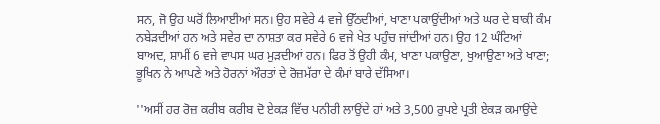ਸਨ, ਜੋ ਉਹ ਘਰੋਂ ਲਿਆਈਆਂ ਸਨ। ਉਹ ਸਵੇਰੇ 4 ਵਜੇ ਉੱਠਦੀਆਂ, ਖਾਣਾ ਪਕਾਉਂਦੀਆਂ ਅਤੇ ਘਰ ਦੇ ਬਾਕੀ ਕੰਮ ਨਬੇੜਦੀਆਂ ਹਨ ਅਤੇ ਸਵੇਰ ਦਾ ਨਾਸ਼ਤਾ ਕਰ ਸਵੇਰੇ 6 ਵਜੇ ਖੇਤ ਪਹੁੰਚ ਜਾਂਦੀਆਂ ਹਨ। ਉਹ 12 ਘੰਟਿਆਂ ਬਾਅਦ, ਸ਼ਾਮੀਂ 6 ਵਜੇ ਵਾਪਸ ਘਰ ਮੁੜਦੀਆਂ ਹਨ। ਫਿਰ ਤੋਂ ਉਹੀ ਕੰਮ, ਖਾਣਾ ਪਕਾਉਣਾ, ਖੁਆਉਣਾ ਅਤੇ ਖਾਣਾ; ਭੂਖਿਨ ਨੇ ਆਪਣੇ ਅਤੇ ਹੋਰਨਾਂ ਔਰਤਾਂ ਦੇ ਰੋਜ਼ਮੱਰਾ ਦੇ ਕੰਮਾਂ ਬਾਰੇ ਦੱਸਿਆ।

''ਅਸੀਂ ਹਰ ਰੋਜ਼ ਕਰੀਬ ਕਰੀਬ ਦੋ ਏਕੜ ਵਿੱਚ ਪਨੀਰੀ ਲਾਉਂਦੇ ਹਾਂ ਅਤੇ 3,500 ਰੁਪਏ ਪ੍ਰਤੀ ਏਕੜ ਕਮਾਉਂਦੇ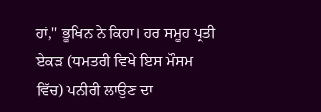ਹਾਂ,'' ਭੂਖਿਨ ਨੇ ਕਿਹਾ। ਹਰ ਸਮੂਹ ਪ੍ਰਤੀ ਏਕੜ (ਧਮਤਰੀ ਵਿਖੇ ਇਸ ਮੌਸਮ ਵਿੱਚ) ਪਨੀਰੀ ਲਾਉਣ ਦਾ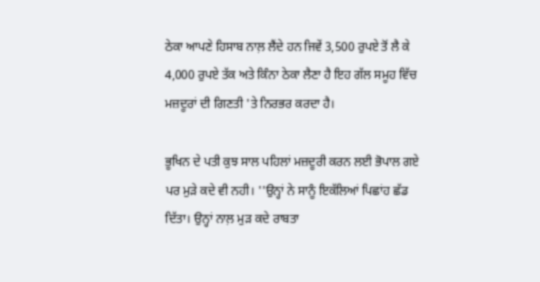ਠੇਕਾ ਆਪਣੇ ਹਿਸਾਬ ਨਾਲ਼ ਲੈਂਦੇ ਹਨ ਜਿਵੇਂ 3,500 ਰੁਪਏ ਤੋਂ ਲੈ ਕੇ 4,000 ਰੁਪਏ ਤੱਕ ਅਤੇ ਕਿੰਨਾ ਠੇਕਾ ਲੈਣਾ ਹੈ ਇਹ ਗੱਲ ਸਮੂਹ ਵਿੱਚ ਮਜ਼ਦੂਰਾਂ ਦੀ ਗਿਣਤੀ 'ਤੇ ਨਿਰਭਰ ਕਰਦਾ ਹੈ।

ਭੂਖਿਨ ਦੇ ਪਤੀ ਕੁਝ ਸਾਲ ਪਹਿਲਾਂ ਮਜ਼ਦੂਰੀ ਕਰਨ ਲਈ ਭੋਪਾਲ ਗਏ ਪਰ ਮੁੜੇ ਕਦੇ ਵੀ ਨਹੀ। ''ਉਨ੍ਹਾਂ ਨੇ ਸਾਨੂੰ ਇਕੱਲਿਆਂ ਪਿਛਾਂਹ ਛੱਡ ਦਿੱਤਾ। ਉਨ੍ਹਾਂ ਨਾਲ਼ ਮੁੜ ਕਦੇ ਰਾਬਤਾ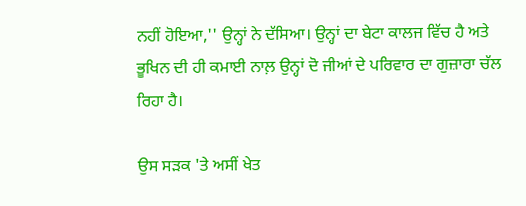ਨਹੀਂ ਹੋਇਆ,'' ਉਨ੍ਹਾਂ ਨੇ ਦੱਸਿਆ। ਉਨ੍ਹਾਂ ਦਾ ਬੇਟਾ ਕਾਲਜ ਵਿੱਚ ਹੈ ਅਤੇ  ਭੂਖਿਨ ਦੀ ਹੀ ਕਮਾਈ ਨਾਲ਼ ਉਨ੍ਹਾਂ ਦੋ ਜੀਆਂ ਦੇ ਪਰਿਵਾਰ ਦਾ ਗੁਜ਼ਾਰਾ ਚੱਲ ਰਿਹਾ ਹੈ।

ਉਸ ਸੜਕ 'ਤੇ ਅਸੀਂ ਖੇਤ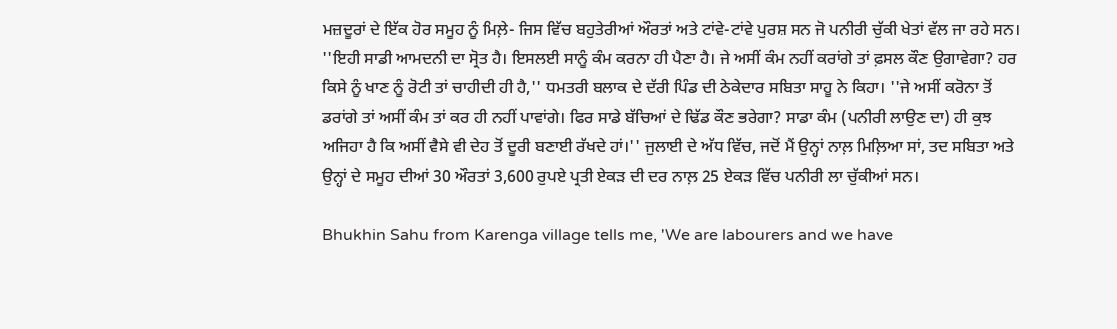ਮਜ਼ਦੂਰਾਂ ਦੇ ਇੱਕ ਹੋਰ ਸਮੂਹ ਨੂੰ ਮਿਲ਼ੇ- ਜਿਸ ਵਿੱਚ ਬਹੁਤੇਰੀਆਂ ਔਰਤਾਂ ਅਤੇ ਟਾਂਵੇ-ਟਾਂਵੇ ਪੁਰਸ਼ ਸਨ ਜੋ ਪਨੀਰੀ ਚੁੱਕੀ ਖੇਤਾਂ ਵੱਲ ਜਾ ਰਹੇ ਸਨ। ''ਇਹੀ ਸਾਡੀ ਆਮਦਨੀ ਦਾ ਸ੍ਰੋਤ ਹੈ। ਇਸਲਈ ਸਾਨੂੰ ਕੰਮ ਕਰਨਾ ਹੀ ਪੈਣਾ ਹੈ। ਜੇ ਅਸੀਂ ਕੰਮ ਨਹੀਂ ਕਰਾਂਗੇ ਤਾਂ ਫ਼ਸਲ ਕੌਣ ਉਗਾਵੇਗਾ? ਹਰ ਕਿਸੇ ਨੂੰ ਖਾਣ ਨੂੰ ਰੋਟੀ ਤਾਂ ਚਾਹੀਦੀ ਹੀ ਹੈ,'' ਧਮਤਰੀ ਬਲਾਕ ਦੇ ਦੱਰੀ ਪਿੰਡ ਦੀ ਠੇਕੇਦਾਰ ਸਬਿਤਾ ਸਾਹੂ ਨੇ ਕਿਹਾ। ''ਜੇ ਅਸੀਂ ਕਰੋਨਾ ਤੋਂ ਡਰਾਂਗੇ ਤਾਂ ਅਸੀਂ ਕੰਮ ਤਾਂ ਕਰ ਹੀ ਨਹੀਂ ਪਾਵਾਂਗੇ। ਫਿਰ ਸਾਡੇ ਬੱਚਿਆਂ ਦੇ ਢਿੱਡ ਕੌਣ ਭਰੇਗਾ? ਸਾਡਾ ਕੰਮ (ਪਨੀਰੀ ਲਾਉਣ ਦਾ) ਹੀ ਕੁਝ ਅਜਿਹਾ ਹੈ ਕਿ ਅਸੀਂ ਵੈਸੇ ਵੀ ਦੇਹ ਤੋਂ ਦੂਰੀ ਬਣਾਈ ਰੱਖਦੇ ਹਾਂ।'' ਜੁਲਾਈ ਦੇ ਅੱਧ ਵਿੱਚ, ਜਦੋਂ ਮੈਂ ਉਨ੍ਹਾਂ ਨਾਲ਼ ਮਿਲ਼ਿਆ ਸਾਂ, ਤਦ ਸਬਿਤਾ ਅਤੇ ਉਨ੍ਹਾਂ ਦੇ ਸਮੂਹ ਦੀਆਂ 30 ਔਰਤਾਂ 3,600 ਰੁਪਏ ਪ੍ਰਤੀ ਏਕੜ ਦੀ ਦਰ ਨਾਲ਼ 25 ਏਕੜ ਵਿੱਚ ਪਨੀਰੀ ਲਾ ਚੁੱਕੀਆਂ ਸਨ।

Bhukhin Sahu from Karenga village tells me, 'We are labourers and we have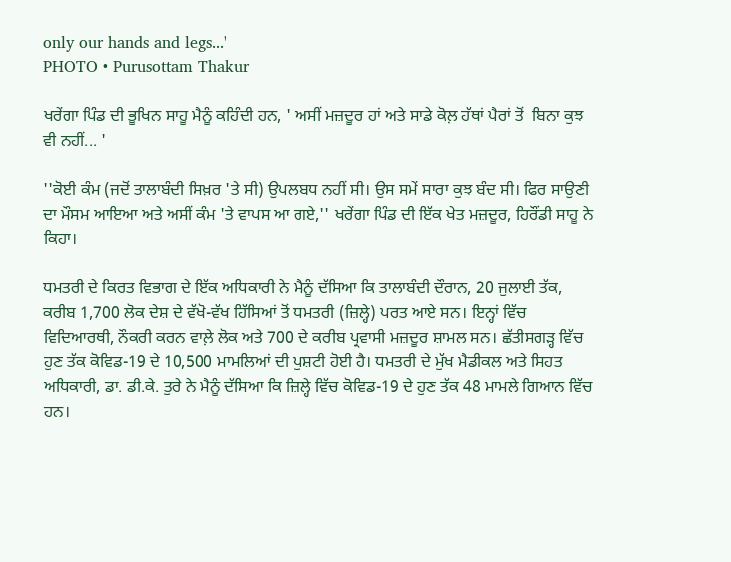only our hands and legs...'
PHOTO • Purusottam Thakur

ਖਰੇਂਗਾ ਪਿੰਡ ਦੀ ਭੂਖਿਨ ਸਾਹੂ ਮੈਨੂੰ ਕਹਿੰਦੀ ਹਨ, ' ਅਸੀਂ ਮਜ਼ਦੂਰ ਹਾਂ ਅਤੇ ਸਾਡੇ ਕੋਲ਼ ਹੱਥਾਂ ਪੈਰਾਂ ਤੋਂ  ਬਿਨਾ ਕੁਝ ਵੀ ਨਹੀਂ... '

''ਕੋਈ ਕੰਮ (ਜਦੋਂ ਤਾਲਾਬੰਦੀ ਸਿਖ਼ਰ 'ਤੇ ਸੀ) ਉਪਲਬਧ ਨਹੀਂ ਸੀ। ਉਸ ਸਮੇਂ ਸਾਰਾ ਕੁਝ ਬੰਦ ਸੀ। ਫਿਰ ਸਾਉਣੀ ਦਾ ਮੌਸਮ ਆਇਆ ਅਤੇ ਅਸੀਂ ਕੰਮ 'ਤੇ ਵਾਪਸ ਆ ਗਏ,'' ਖਰੇਂਗਾ ਪਿੰਡ ਦੀ ਇੱਕ ਖੇਤ ਮਜ਼ਦੂਰ, ਹਿਰੌਂਡੀ ਸਾਹੂ ਨੇ ਕਿਹਾ।

ਧਮਤਰੀ ਦੇ ਕਿਰਤ ਵਿਭਾਗ ਦੇ ਇੱਕ ਅਧਿਕਾਰੀ ਨੇ ਮੈਨੂੰ ਦੱਸਿਆ ਕਿ ਤਾਲਾਬੰਦੀ ਦੌਰਾਨ, 20 ਜੁਲਾਈ ਤੱਕ, ਕਰੀਬ 1,700 ਲੋਕ ਦੇਸ਼ ਦੇ ਵੱਖੋ-ਵੱਖ ਹਿੱਸਿਆਂ ਤੋਂ ਧਮਤਰੀ (ਜ਼ਿਲ੍ਹੇ) ਪਰਤ ਆਏ ਸਨ। ਇਨ੍ਹਾਂ ਵਿੱਚ ਵਿਦਿਆਰਥੀ, ਨੌਕਰੀ ਕਰਨ ਵਾਲ਼ੇ ਲੋਕ ਅਤੇ 700 ਦੇ ਕਰੀਬ ਪ੍ਰਵਾਸੀ ਮਜ਼ਦੂਰ ਸ਼ਾਮਲ ਸਨ। ਛੱਤੀਸਗੜ੍ਹ ਵਿੱਚ ਹੁਣ ਤੱਕ ਕੋਵਿਡ-19 ਦੇ 10,500 ਮਾਮਲਿਆਂ ਦੀ ਪੁਸ਼ਟੀ ਹੋਈ ਹੈ। ਧਮਤਰੀ ਦੇ ਮੁੱਖ ਮੈਡੀਕਲ ਅਤੇ ਸਿਹਤ ਅਧਿਕਾਰੀ, ਡਾ. ਡੀ.ਕੇ. ਤੁਰੇ ਨੇ ਮੈਨੂੰ ਦੱਸਿਆ ਕਿ ਜ਼ਿਲ੍ਹੇ ਵਿੱਚ ਕੋਵਿਡ-19 ਦੇ ਹੁਣ ਤੱਕ 48 ਮਾਮਲੇ ਗਿਆਨ ਵਿੱਚ ਹਨ।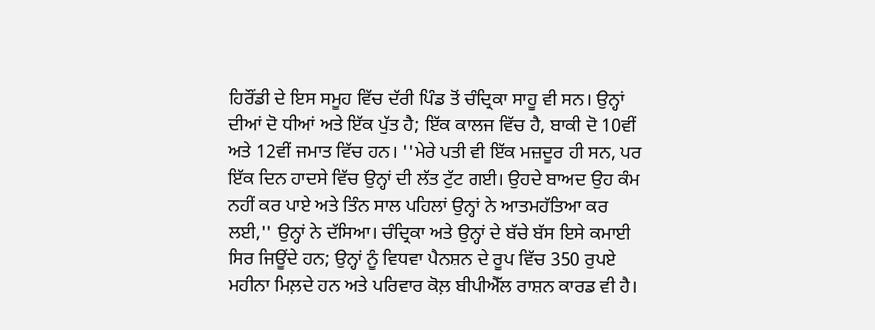ਹਿਰੌਂਡੀ ਦੇ ਇਸ ਸਮੂਹ ਵਿੱਚ ਦੱਰੀ ਪਿੰਡ ਤੋਂ ਚੰਦ੍ਰਿਕਾ ਸਾਹੂ ਵੀ ਸਨ। ਉਨ੍ਹਾਂ ਦੀਆਂ ਦੋ ਧੀਆਂ ਅਤੇ ਇੱਕ ਪੁੱਤ ਹੈ; ਇੱਕ ਕਾਲਜ ਵਿੱਚ ਹੈ, ਬਾਕੀ ਦੋ 10ਵੀਂ ਅਤੇ 12ਵੀਂ ਜਮਾਤ ਵਿੱਚ ਹਨ। ''ਮੇਰੇ ਪਤੀ ਵੀ ਇੱਕ ਮਜ਼ਦੂਰ ਹੀ ਸਨ, ਪਰ ਇੱਕ ਦਿਨ ਹਾਦਸੇ ਵਿੱਚ ਉਨ੍ਹਾਂ ਦੀ ਲੱਤ ਟੁੱਟ ਗਈ। ਉਹਦੇ ਬਾਅਦ ਉਹ ਕੰਮ ਨਹੀਂ ਕਰ ਪਾਏ ਅਤੇ ਤਿੰਨ ਸਾਲ ਪਹਿਲਾਂ ਉਨ੍ਹਾਂ ਨੇ ਆਤਮਹੱਤਿਆ ਕਰ ਲਈ,'' ਉਨ੍ਹਾਂ ਨੇ ਦੱਸਿਆ। ਚੰਦ੍ਰਿਕਾ ਅਤੇ ਉਨ੍ਹਾਂ ਦੇ ਬੱਚੇ ਬੱਸ ਇਸੇ ਕਮਾਈ ਸਿਰ ਜਿਊਂਦੇ ਹਨ; ਉਨ੍ਹਾਂ ਨੂੰ ਵਿਧਵਾ ਪੈਨਸ਼ਨ ਦੇ ਰੂਪ ਵਿੱਚ 350 ਰੁਪਏ ਮਹੀਨਾ ਮਿਲ਼ਦੇ ਹਨ ਅਤੇ ਪਰਿਵਾਰ ਕੋਲ਼ ਬੀਪੀਐੱਲ ਰਾਸ਼ਨ ਕਾਰਡ ਵੀ ਹੈ।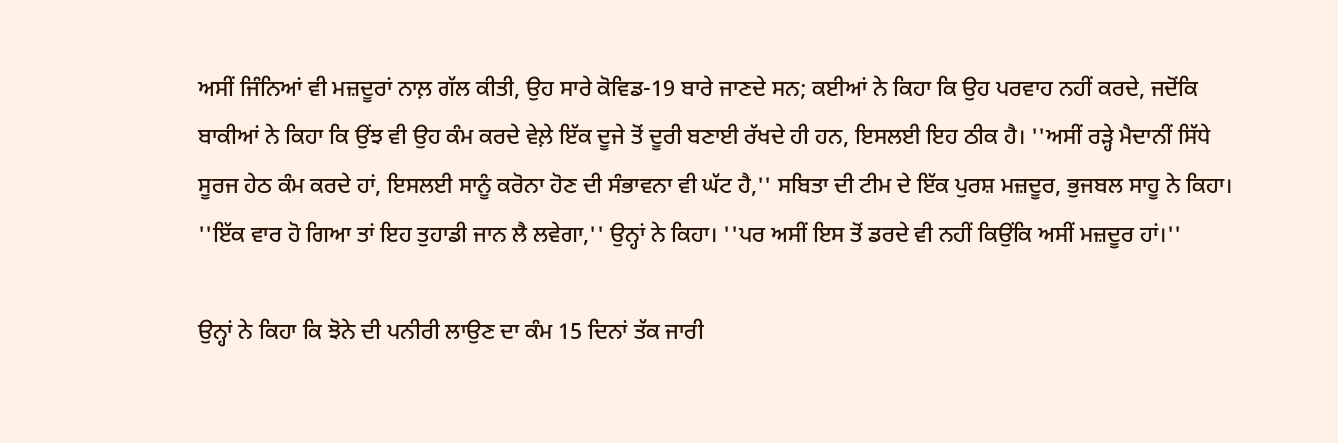ਅਸੀਂ ਜਿੰਨਿਆਂ ਵੀ ਮਜ਼ਦੂਰਾਂ ਨਾਲ਼ ਗੱਲ ਕੀਤੀ, ਉਹ ਸਾਰੇ ਕੋਵਿਡ-19 ਬਾਰੇ ਜਾਣਦੇ ਸਨ; ਕਈਆਂ ਨੇ ਕਿਹਾ ਕਿ ਉਹ ਪਰਵਾਹ ਨਹੀਂ ਕਰਦੇ, ਜਦੋਂਕਿ ਬਾਕੀਆਂ ਨੇ ਕਿਹਾ ਕਿ ਉਂਝ ਵੀ ਉਹ ਕੰਮ ਕਰਦੇ ਵੇਲ਼ੇ ਇੱਕ ਦੂਜੇ ਤੋਂ ਦੂਰੀ ਬਣਾਈ ਰੱਖਦੇ ਹੀ ਹਨ, ਇਸਲਈ ਇਹ ਠੀਕ ਹੈ। ''ਅਸੀਂ ਰੜ੍ਹੇ ਮੈਦਾਨੀਂ ਸਿੱਧੇ ਸੂਰਜ ਹੇਠ ਕੰਮ ਕਰਦੇ ਹਾਂ, ਇਸਲਈ ਸਾਨੂੰ ਕਰੋਨਾ ਹੋਣ ਦੀ ਸੰਭਾਵਨਾ ਵੀ ਘੱਟ ਹੈ,'' ਸਬਿਤਾ ਦੀ ਟੀਮ ਦੇ ਇੱਕ ਪੁਰਸ਼ ਮਜ਼ਦੂਰ, ਭੁਜਬਲ ਸਾਹੂ ਨੇ ਕਿਹਾ। ''ਇੱਕ ਵਾਰ ਹੋ ਗਿਆ ਤਾਂ ਇਹ ਤੁਹਾਡੀ ਜਾਨ ਲੈ ਲਵੇਗਾ,'' ਉਨ੍ਹਾਂ ਨੇ ਕਿਹਾ। ''ਪਰ ਅਸੀਂ ਇਸ ਤੋਂ ਡਰਦੇ ਵੀ ਨਹੀਂ ਕਿਉਂਕਿ ਅਸੀਂ ਮਜ਼ਦੂਰ ਹਾਂ।''

ਉਨ੍ਹਾਂ ਨੇ ਕਿਹਾ ਕਿ ਝੋਨੇ ਦੀ ਪਨੀਰੀ ਲਾਉਣ ਦਾ ਕੰਮ 15 ਦਿਨਾਂ ਤੱਕ ਜਾਰੀ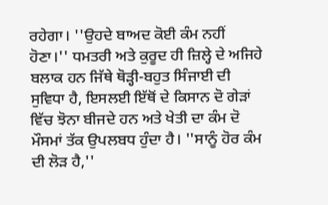ਰਹੇਗਾ। ''ਉਹਦੇ ਬਾਅਦ ਕੋਈ ਕੰਮ ਨਹੀਂ ਹੋਣਾ।'' ਧਮਤਰੀ ਅਤੇ ਕੁਰੂਦ ਹੀ ਜ਼ਿਲ੍ਹੇ ਦੇ ਅਜਿਹੇ ਬਲਾਕ ਹਨ ਜਿੱਥੇ ਥੋੜ੍ਹੀ-ਬਹੁਤ ਸਿੰਜਾਈ ਦੀ ਸੁਵਿਧਾ ਹੈ, ਇਸਲਈ ਇੱਥੋਂ ਦੇ ਕਿਸਾਨ ਦੋ ਗੇੜਾਂ ਵਿੱਚ ਝੋਨਾ ਬੀਜਦੇ ਹਨ ਅਤੇ ਖੇਤੀ ਦਾ ਕੰਮ ਦੋ ਮੌਸਮਾਂ ਤੱਕ ਉਪਲਬਧ ਹੁੰਦਾ ਹੈ। ''ਸਾਨੂੰ ਹੋਰ ਕੰਮ ਦੀ ਲੋੜ ਹੈ,''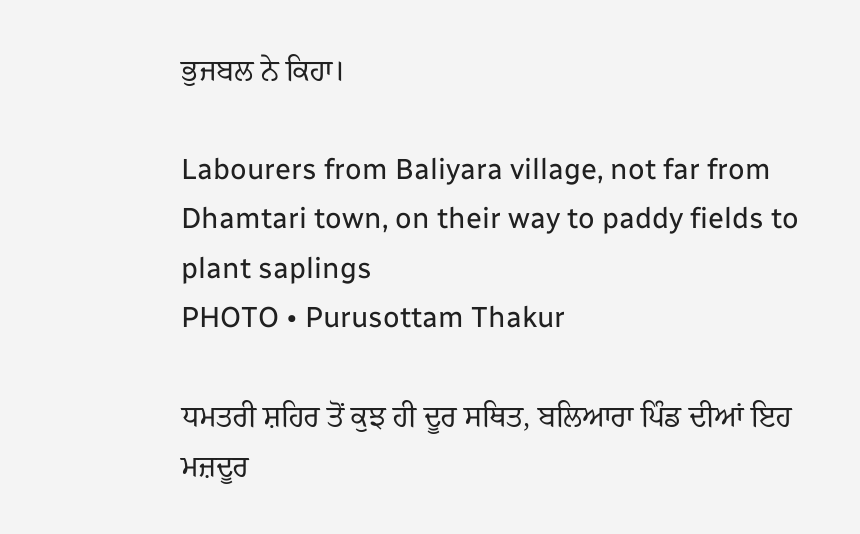ਭੁਜਬਲ ਨੇ ਕਿਹਾ।

Labourers from Baliyara village, not far from Dhamtari town, on their way to paddy fields to plant saplings
PHOTO • Purusottam Thakur

ਧਮਤਰੀ ਸ਼ਹਿਰ ਤੋਂ ਕੁਝ ਹੀ ਦੂਰ ਸਥਿਤ, ਬਲਿਆਰਾ ਪਿੰਡ ਦੀਆਂ ਇਹ ਮਜ਼ਦੂਰ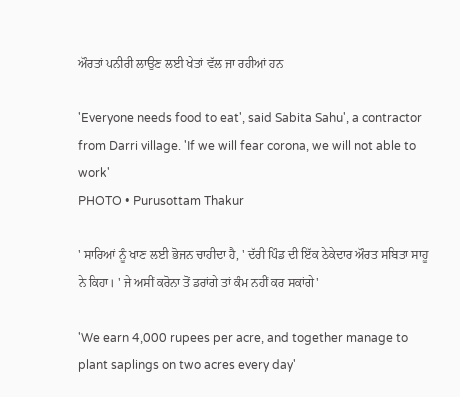ਔਰਤਾਂ ਪਨੀਰੀ ਲਾਉਣ ਲਈ ਖੇਤਾਂ ਵੱਲ ਜਾ ਰਹੀਆਂ ਹਨ

'Everyone needs food to eat', said Sabita Sahu', a contractor from Darri village. 'If we will fear corona, we will not able to work'
PHOTO • Purusottam Thakur

' ਸਾਰਿਆਂ ਨੂੰ ਖਾਣ ਲਈ ਭੋਜਨ ਚਾਹੀਦਾ ਹੈ, ' ਦੱਰੀ ਪਿੰਡ ਦੀ ਇੱਕ ਠੇਕੇਦਾਰ ਔਰਤ ਸਬਿਤਾ ਸਾਹੂ ਨੇ ਕਿਹਾ। ' ਜੇ ਅਸੀਂ ਕਰੋਨਾ ਤੋਂ ਡਰਾਂਗੇ ਤਾਂ ਕੰਮ ਨਹੀਂ ਕਰ ਸਕਾਂਗੇ'

'We earn 4,000 rupees per acre, and together manage to plant saplings on two acres every day'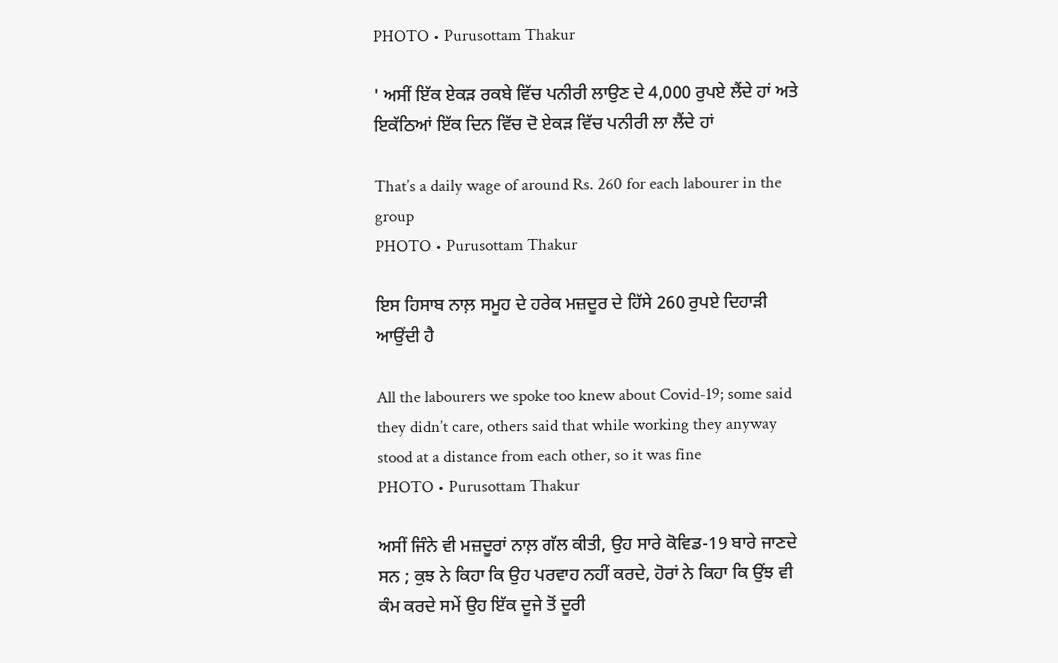PHOTO • Purusottam Thakur

' ਅਸੀਂ ਇੱਕ ਏਕੜ ਰਕਬੇ ਵਿੱਚ ਪਨੀਰੀ ਲਾਉਣ ਦੇ 4,000 ਰੁਪਏ ਲੈਂਦੇ ਹਾਂ ਅਤੇ ਇਕੱਠਿਆਂ ਇੱਕ ਦਿਨ ਵਿੱਚ ਦੋ ਏਕੜ ਵਿੱਚ ਪਨੀਰੀ ਲਾ ਲੈਂਦੇ ਹਾਂ

That’s a daily wage of around Rs. 260 for each labourer in the group
PHOTO • Purusottam Thakur

ਇਸ ਹਿਸਾਬ ਨਾਲ਼ ਸਮੂਹ ਦੇ ਹਰੇਕ ਮਜ਼ਦੂਰ ਦੇ ਹਿੱਸੇ 260 ਰੁਪਏ ਦਿਹਾੜੀ ਆਉਂਦੀ ਹੈ

All the labourers we spoke too knew about Covid-19; some said they didn’t care, others said that while working they anyway stood at a distance from each other, so it was fine
PHOTO • Purusottam Thakur

ਅਸੀਂ ਜਿੰਨੇ ਵੀ ਮਜ਼ਦੂਰਾਂ ਨਾਲ਼ ਗੱਲ ਕੀਤੀ, ਉਹ ਸਾਰੇ ਕੋਵਿਡ-19 ਬਾਰੇ ਜਾਣਦੇ ਸਨ ; ਕੁਝ ਨੇ ਕਿਹਾ ਕਿ ਉਹ ਪਰਵਾਹ ਨਹੀਂ ਕਰਦੇ, ਹੋਰਾਂ ਨੇ ਕਿਹਾ ਕਿ ਉਂਝ ਵੀ ਕੰਮ ਕਰਦੇ ਸਮੇਂ ਉਹ ਇੱਕ ਦੂਜੇ ਤੋਂ ਦੂਰੀ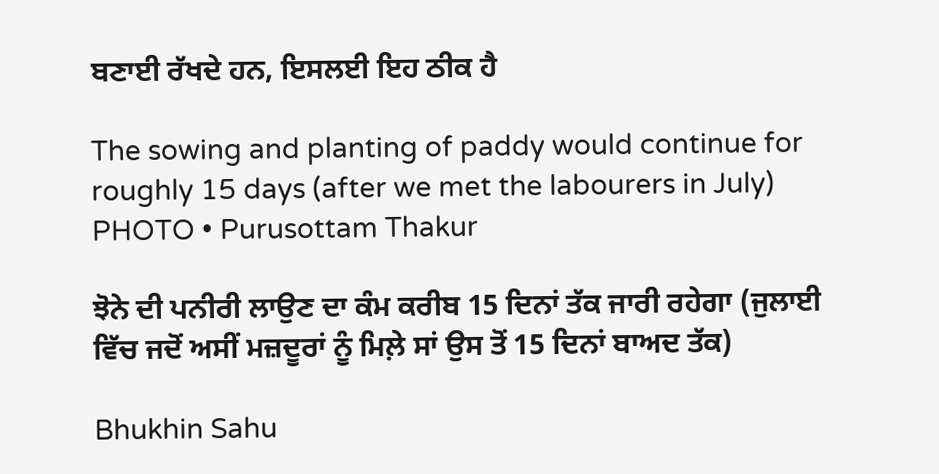ਬਣਾਈ ਰੱਖਦੇ ਹਨ, ਇਸਲਈ ਇਹ ਠੀਕ ਹੈ

The sowing and planting of paddy would continue for roughly 15 days (after we met the labourers in July)
PHOTO • Purusottam Thakur

ਝੋਨੇ ਦੀ ਪਨੀਰੀ ਲਾਉਣ ਦਾ ਕੰਮ ਕਰੀਬ 15 ਦਿਨਾਂ ਤੱਕ ਜਾਰੀ ਰਹੇਗਾ (ਜੁਲਾਈ ਵਿੱਚ ਜਦੋਂ ਅਸੀਂ ਮਜ਼ਦੂਰਾਂ ਨੂੰ ਮਿਲ਼ੇ ਸਾਂ ਉਸ ਤੋਂ 15 ਦਿਨਾਂ ਬਾਅਦ ਤੱਕ)

Bhukhin Sahu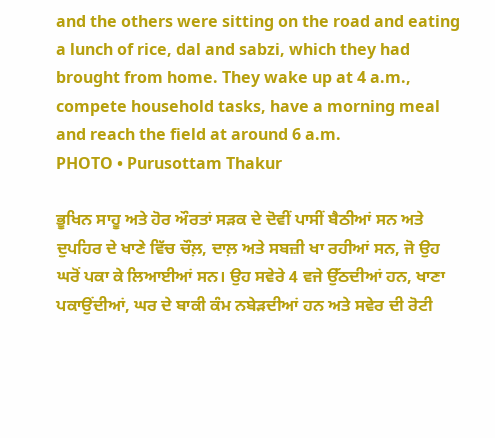and the others were sitting on the road and eating a lunch of rice, dal and sabzi, which they had brought from home. They wake up at 4 a.m., compete household tasks, have a morning meal and reach the field at around 6 a.m.
PHOTO • Purusottam Thakur

ਭੂਖਿਨ ਸਾਹੂ ਅਤੇ ਹੋਰ ਔਰਤਾਂ ਸੜਕ ਦੇ ਦੋਵੀਂ ਪਾਸੀਂ ਬੈਠੀਆਂ ਸਨ ਅਤੇ ਦੁਪਹਿਰ ਦੇ ਖਾਣੇ ਵਿੱਚ ਚੌਲ਼, ਦਾਲ਼ ਅਤੇ ਸਬਜ਼ੀ ਖਾ ਰਹੀਆਂ ਸਨ, ਜੋ ਉਹ ਘਰੋਂ ਪਕਾ ਕੇ ਲਿਆਈਆਂ ਸਨ। ਉਹ ਸਵੇਰੇ 4 ਵਜੇ ਉੱਠਦੀਆਂ ਹਨ, ਖਾਣਾ  ਪਕਾਉਂਦੀਆਂ, ਘਰ ਦੇ ਬਾਕੀ ਕੰਮ ਨਬੇੜਦੀਆਂ ਹਨ ਅਤੇ ਸਵੇਰ ਦੀ ਰੋਟੀ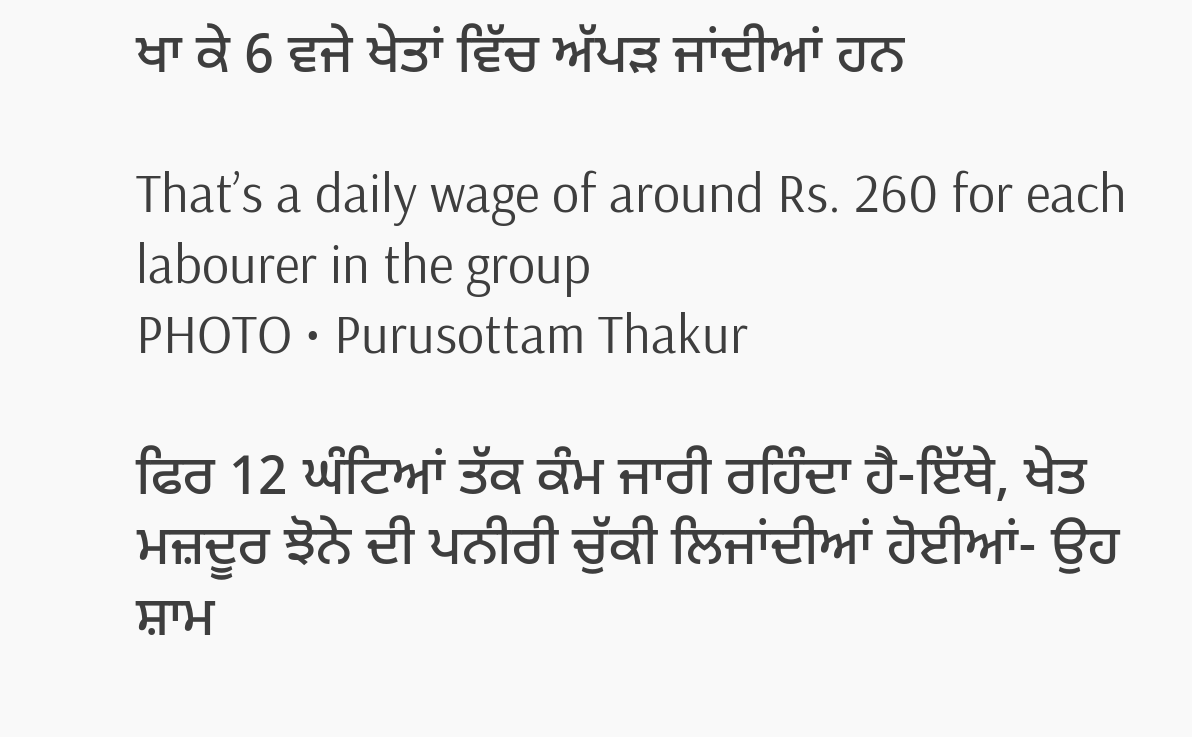ਖਾ ਕੇ 6 ਵਜੇ ਖੇਤਾਂ ਵਿੱਚ ਅੱਪੜ ਜਾਂਦੀਆਂ ਹਨ

That’s a daily wage of around Rs. 260 for each labourer in the group
PHOTO • Purusottam Thakur

ਫਿਰ 12 ਘੰਟਿਆਂ ਤੱਕ ਕੰਮ ਜਾਰੀ ਰਹਿੰਦਾ ਹੈ-ਇੱਥੇ, ਖੇਤ ਮਜ਼ਦੂਰ ਝੋਨੇ ਦੀ ਪਨੀਰੀ ਚੁੱਕੀ ਲਿਜਾਂਦੀਆਂ ਹੋਈਆਂ- ਉਹ ਸ਼ਾਮ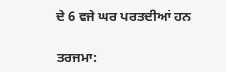ਦੇ 6 ਵਜੇ ਘਰ ਪਰਤਦੀਆਂ ਹਨ

ਤਰਜਮਾ: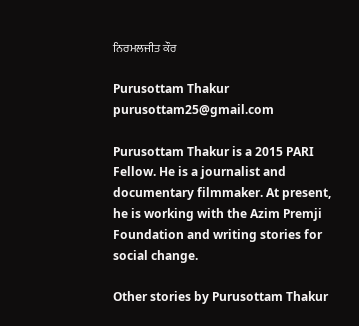ਨਿਰਮਲਜੀਤ ਕੌਰ

Purusottam Thakur
purusottam25@gmail.com

Purusottam Thakur is a 2015 PARI Fellow. He is a journalist and documentary filmmaker. At present, he is working with the Azim Premji Foundation and writing stories for social change.

Other stories by Purusottam Thakur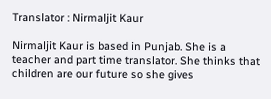Translator : Nirmaljit Kaur

Nirmaljit Kaur is based in Punjab. She is a teacher and part time translator. She thinks that children are our future so she gives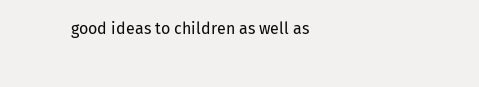good ideas to children as well as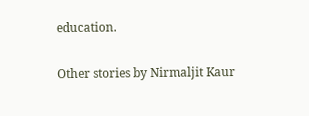education.

Other stories by Nirmaljit Kaur